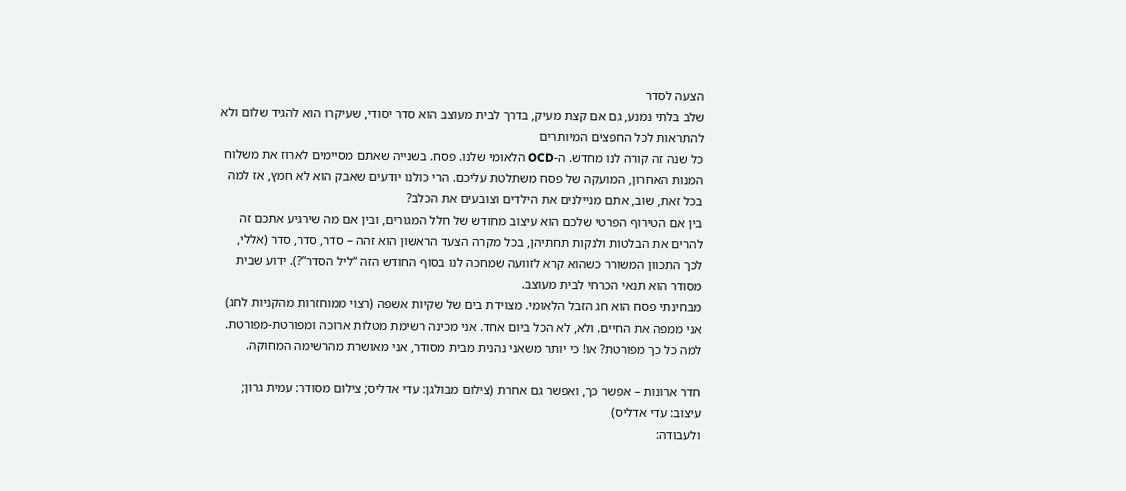הצעה לסדר
שלב בלתי נמנע, גם אם קצת מעיק, בדרך לבית מעוצב הוא סדר יסודי, שעיקרו הוא להגיד שלום ולא להתראות לכל החפצים המיותרים
כל שנה זה קורה לנו מחדש. ה-OCD הלאומי שלנו. פסח. בשנייה שאתם מסיימים לארוז את משלוח המנות האחרון, המועקה של פסח משתלטת עליכם. הרי כולנו יודעים שאבק הוא לא חמץ, אז למה בכל זאת, שוב, אתם מניילנים את הילדים וצובעים את הכלב?
בין אם הטירוף הפרטי שלכם הוא עיצוב מחודש של חלל המגורים, ובין אם מה שירגיע אתכם זה להרים את הבלטות ולנקות תחתיהן, בכל מקרה הצעד הראשון הוא זהה – סדר, סדר, סדר (אללי, לכך התכוון המשורר כשהוא קרא לזוועה שמחכה לנו בסוף החודש הזה “ליל הסדר”?). ידוע שבית מסודר הוא תנאי הכרחי לבית מעוצב.
מבחינתי פסח הוא חג הזבל הלאומי. מצוידת בים של שקיות אשפה (רצוי ממוחזרות מהקניות לחג) אני ממפה את החיים. ולא, לא הכל ביום אחד. אני מכינה רשימת מטלות ארוכה ומפורטת-מפורטת. למה כל כך מפורטת? או! כי יותר משאני נהנית מבית מסודר, אני מאושרת מהרשימה המחוקה.

חדר ארונות – אפשר כך, ואפשר גם אחרת (צילום מבולגן: עדי אדליס; צילום מסודר: עמית גרון; עיצוב: עדי אדליס)
ולעבודה: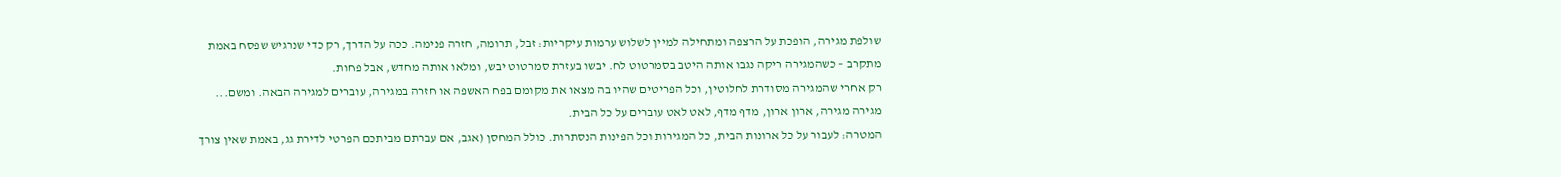שולפת מגירה, הופכת על הרצפה ומתחילה למיין לשלוש ערמות עיקריות: זבל, תרומה, חזרה פנימה. ככה על הדרך, רק כדי שנרגיש שפסח באמת מתקרב – כשהמגירה ריקה נגבו אותה היטב בסמרטוט לח. יבשו בעזרת סמרטוט יבש, ומלאו אותה מחדש, אבל פחות.
רק אחרי שהמגירה מסודרת לחלוטין, וכל הפריטים שהיו בה מצאו את מקומם בפח האשפה או חזרה במגירה, עוברים למגירה הבאה. ומשם... מגירה מגירה, ארון ארון, מדף מדף, לאט לאט עוברים על כל הבית.
המטרה: לעבור על כל ארונות הבית, כל המגירות וכל הפינות הנסתרות. כולל המחסן (אגב, אם עברתם מביתכם הפרטי לדירת גג, באמת שאין צורך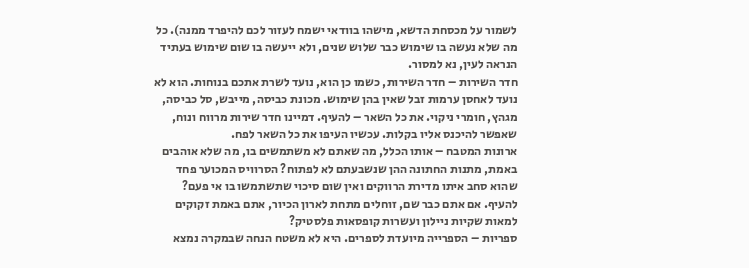לשמור על מכסחת הדשא, מישהו בוודאי ישמח לעזור לכם להיפרד ממנה). כל מה שלא נעשה בו שימוש כבר שלוש שנים, ולא ייעשה בו שום שימוש בעתיד הנראה לעין, נא למסור.
חדר השירות – חדר השירות, כשמו כן הוא, נועד לשרת אתכם בנוחות. הוא לא נועד לאחסן ערמות זבל שאין בהן שימוש. מכונת כביסה, מייבש, סל כביסה, מגהץ, חומרי ניקוי. את כל השאר – להעיף. דמיינו חדר שירות מרווח ונוח, שאפשר להיכנס אליו בקלות. עכשיו העיפו את כל השאר לפח.
ארונות המטבח – אותו הכלל, מה שאתם לא משתמשים בו, מה שלא אוהבים באמת, מתנות החתונה ההן שנשבעתם לא לפתוח? הסרוויס המכוער פחד שהוא סחב איתו מדירת הרווקים ואין שום סיכוי שתשתמשו בו אי פעם? להעיף. אם אתם כבר שם, זוחלים מתחת לארון הכיור, אתם באמת זקוקים למאות שקיות ניילון ועשרות קופסאות פלסטיק?
ספריות – הספרייה מיועדת לספרים. היא לא משטח הנחה שבמקרה נמצא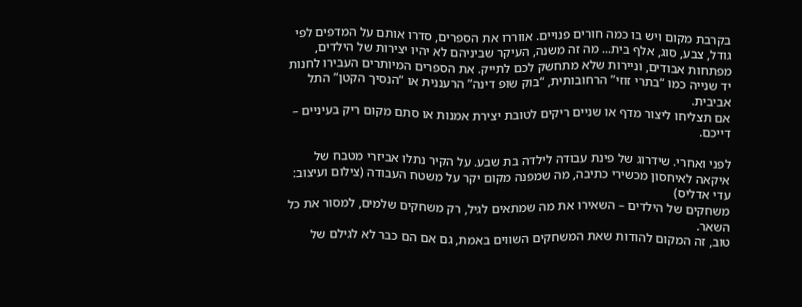בקרבת מקום ויש בו כמה חורים פנויים. אווררו את הספרים, סדרו אותם על המדפים לפי גודל, צבע, סוג, אלף בית... מה זה משנה, העיקר שביניהם לא יהיו יצירות של הילדים, מפתחות אבודים, וניירות שלא מתחשק לכם לתייק. את הספרים המיותרים העבירו לחנות יד שנייה כמו “בתרי זוזי” הרחובותית, “בוק שופ דינה” הרעננית או “הנסיך הקטן” התל אביבית.
אם תצליחו ליצור מדף או שניים ריקים לטובת יצירת אמנות או סתם מקום ריק בעיניים – דייכם.

לפני ואחרי. שידרוג של פינת עבודה לילדה בת שבע. על הקיר נתלו אביזרי מטבח של איקאה לאיחסון מכשירי כתיבה, מה שמפנה מקום יקר על משטח העבודה (צילום ועיצוב: עדי אדליס)
משחקים של הילדים – השאירו את מה שמתאים לגיל, רק משחקים שלמים, למסור את כל השאר.
טוב, זה המקום להודות שאת המשחקים השווים באמת, גם אם הם כבר לא לגילם של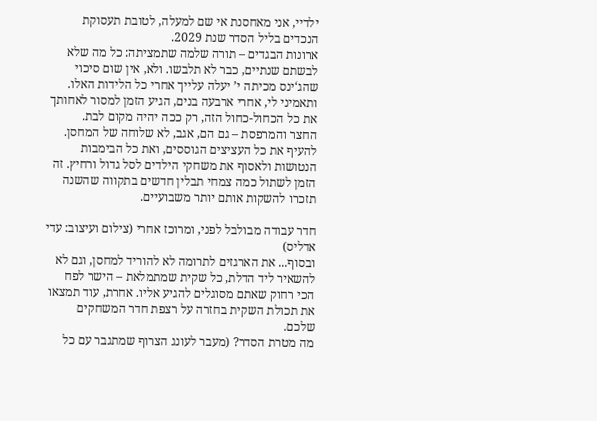ילדיי, אני מאחסנת אי שם למעלה, לטובת תעסוקת הנכדים בליל הסדר שנת 2029.
ארונות הבגדים – תורה שלמה שתמציתה: כל מה שלא לבשתם שנתיים, כבר לא תלבשו. ולא, אין שום סיכוי שהג‘ינס מכיתה י’ יעלה עלייך אחרי כל הלידות האלו. ותאמיני לי, אחרי ארבעה בנים, הגיע הזמן למסור לאחותך את כל הכחול-כחול הזה, רק ככה יהיה מקום לבת.
החצר והמרפסת – גם הם, אגב, לא שלוחה של המחסן. להעיף את כל העציצים הגוססים, ואת כל הבימבות הנטושות ולאסוף את משחקי הילדים לסל גדול ורחיץ. זה הזמן לשתול כמה צמחי תבלין חדשים בתקווה שהשנה תזכרו להשקות אותם יותר משבועיים.

חדר עבודה מבולבל לפני, ומרוכז אחרי (צילום ועיצוב: עדי אדליס)
ובסוף... את הארגזים לתרומה לא להוריד למחסן, וגם לא להשאיר ליד הדלת, כל שקית שמתמלאת – הישר לפח הכי רחוק שאתם מסוגלים להגיע אליו. אחרת, עוד תמצאו את תכולת השקית בחזרה על רצפת חדר המשחקים שלכם.
מה מטרת הסדר? (מעבר לעונג הצרוף שמתגבר עם כל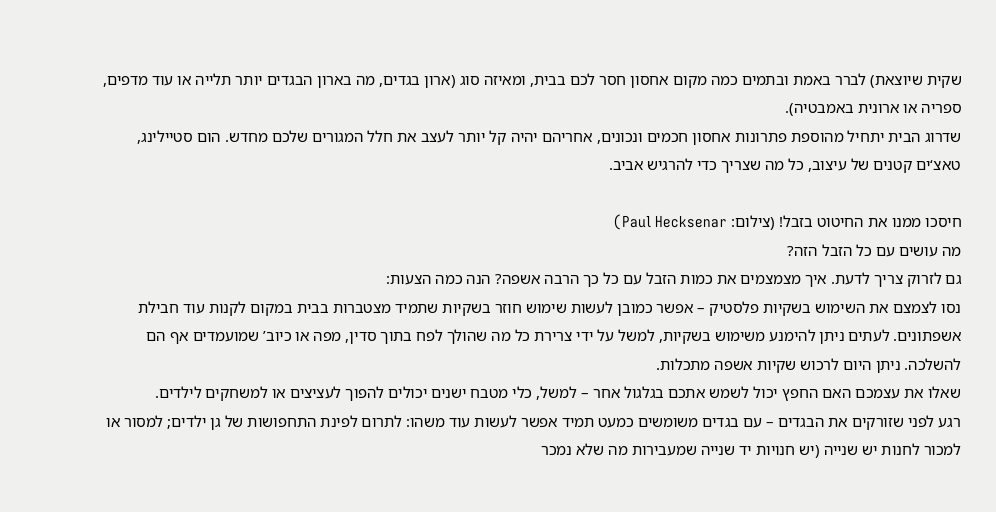שקית שיוצאת) לברר באמת ובתמים כמה מקום אחסון חסר לכם בבית, ומאיזה סוג (ארון בגדים, מה בארון הבגדים יותר תלייה או עוד מדפים, ספריה או ארונית באמבטיה).
שדרוג הבית יתחיל מהוספת פתרונות אחסון חכמים ונכונים, אחריהם יהיה קל יותר לעצב את חלל המגורים שלכם מחדש. הום סטיילינג, טאצ‘ים קטנים של עיצוב, כל מה שצריך כדי להרגיש אביב.

חיסכו ממנו את החיטוט בזבל! (צילום: Paul Hecksenar)
מה עושים עם כל הזבל הזה?
גם לזרוק צריך לדעת. איך מצמצמים את כמות הזבל עם כל כך הרבה אשפה? הנה כמה הצעות:
נסו לצמצם את השימוש בשקיות פלסטיק – אפשר כמובן לעשות שימוש חוזר בשקיות שתמיד מצטברות בבית במקום לקנות עוד חבילת אשפתונים. לעתים ניתן להימנע משימוש בשקיות, למשל על ידי צרירת כל מה שהולך לפח בתוך סדין, מפה או כיוב’ שמועמדים אף הם להשלכה. ניתן היום לרכוש שקיות אשפה מתכלות.
שאלו את עצמכם האם החפץ יכול לשמש אתכם בגלגול אחר – למשל, כלי מטבח ישנים יכולים להפוך לעציצים או למשחקים לילדים.
רגע לפני שזורקים את הבגדים – עם בגדים משומשים כמעט תמיד אפשר לעשות עוד משהו: לתרום לפינת התחפושות של גן ילדים; למסור או למכור לחנות יש שנייה (יש חנויות יד שנייה שמעבירות מה שלא נמכר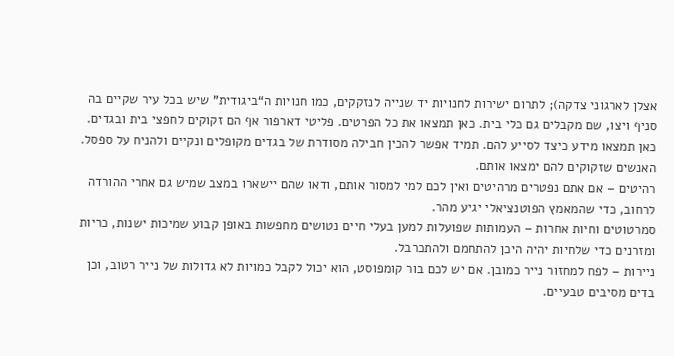אצלן לארגוני צדקה); לתרום ישירות לחנויות יד שנייה לנזקקים, כמו חנויות ה“ביגודית” שיש בכל עיר שקיים בה סניף ויצו, שם מקבלים גם כלי בית. כאן תמצאו את כל הפרטים. פליטי דארפור אף הם זקוקים לחפצי בית ובגדים. כאן תמצאו מידע כיצד לסייע להם. תמיד אפשר להכין חבילה מסודרת של בגדים מקופלים ונקיים ולהניח על ספסל. האנשים שזקוקים להם ימצאו אותם.
רהיטים – אם אתם נפטרים מרהיטים ואין לכם למי למסור אותם, ודאו שהם יישארו במצב שמיש גם אחרי ההורדה לרחוב, כדי שהמאמץ הפוטנציאלי יגיע מהר.
סמרטוטים וחיות אחרות – העמותות שפועלות למען בעלי חיים נטושים מחפשות באופן קבוע שמיכות ישנות, כריות ומזרנים כדי שלחיות יהיה היכן להתחמם ולהתכרבל.
ניירות – לפח למחזור נייר כמובן. אם יש לכם בור קומפוסט, הוא יכול לקבל כמויות לא גדולות של נייר רטוב, וכן בדים מסיבים טבעיים.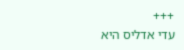+++
עדי אדליס היא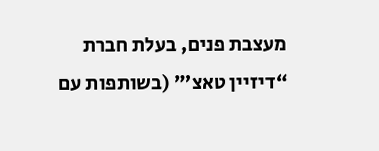מעצבת פנים, בעלת חברת “דיזיין טאצ’” (בשותפות עם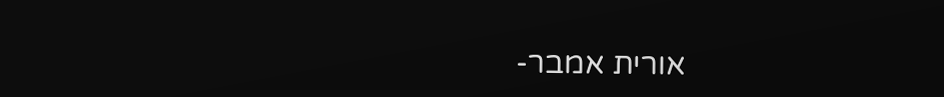אורית אמבר-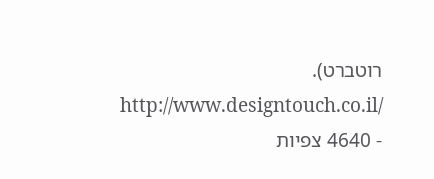רוטברט).
http://www.designtouch.co.il/
- 4640 צפיות